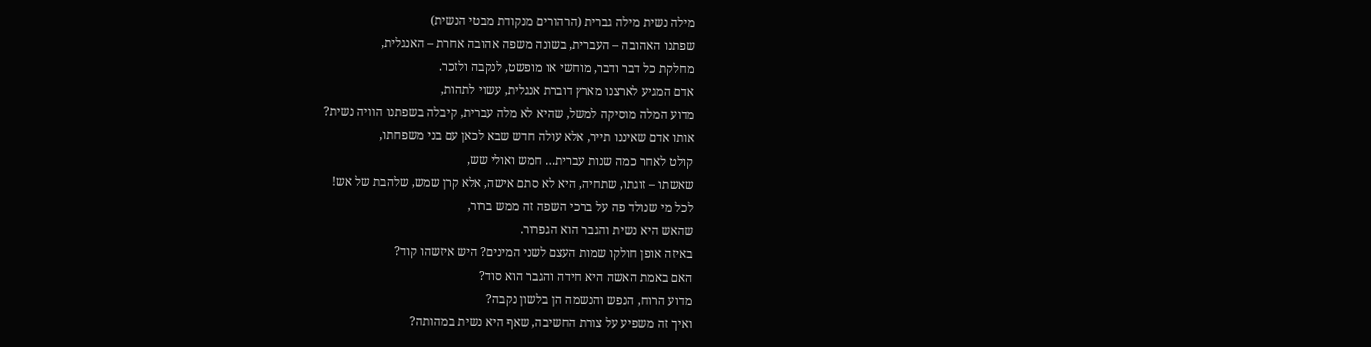מילה נשית מילה גברית (הרהורים מנקודת מבטי הנשית)
שפתנו האהובה – העברית, בשונה משפה אהובה אחרת – האנגלית,
מחלקת כל דבר ודבר, מוחשי או מופשט, לנקבה ולזכר.
אדם המגיע לארצנו מארץ דוברת אנגלית, עשוי לתהות,
מדוע המלה מוסיקה למשל, שהיא לא מלה עברית, קיבלה בשפתנו הוויה נשית?
אותו אדם שאיננו תייר, אלא עולה חדש שבא לכאן עם בני משפחתו,
קולט לאחר כמה שנות עברית… חמש ואולי שש,
שאשתו – זוגתו, שתחיה, היא לא סתם אישה, אלא קרן שמש, שלהבת של אש!
לכל מי שנולד פה על ברכי השפה זה ממש ברור,
שהאש היא נשית והגבר הוא הגפרור.
באיזה אופן חולקו שמות העצם לשני המינים? היש איזשהו קוד?
האם באמת האשה היא חידה והגבר הוא סוד?
מדוע הרוח, הנפש והנשמה הן בלשון נקבה?
ואיך זה משפיע על צורת החשיבה, שאף היא נשית במהותה?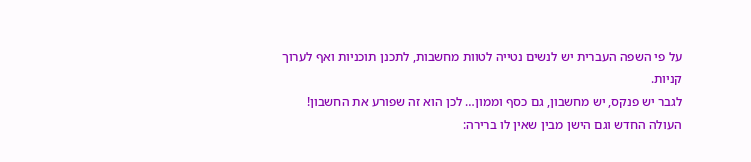על פי השפה העברית יש לנשים נטייה לטוות מחשבות, לתכנן תוכניות ואף לערוך קניות.
לגבר יש פנקס, יש מחשבון, גם כסף וממון… לכן הוא זה שפורע את החשבון!
העולה החדש וגם הישן מבין שאין לו ברירה: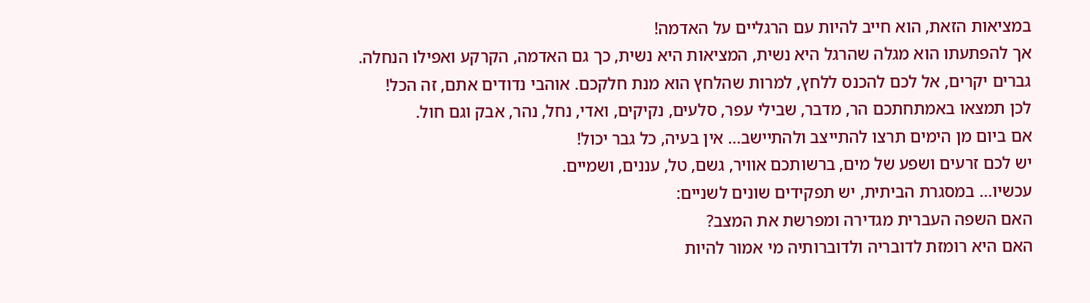במציאות הזאת, הוא חייב להיות עם הרגליים על האדמה!
אך להפתעתו הוא מגלה שהרגל היא נשית, המציאות היא נשית, כך גם האדמה, הקרקע ואפילו הנחלה.
גברים יקרים, אל לכם להכנס ללחץ, למרות שהלחץ הוא מנת חלקכם. אוהבי נדודים אתם, זה הכל!
לכן תמצאו באמתחתכם הר, מדבר, שבילי עפר, סלעים, נקיקים, ואדי, נחל, נהר, אבק וגם חול.
אם ביום מן הימים תרצו להתייצב ולהתיישב… אין בעיה, כל גבר יכול!
יש לכם זרעים ושפע של מים, ברשותכם אוויר, גשם, טל, עננים, ושמיים.
עכשיו… במסגרת הביתית, יש תפקידים שונים לשניים:
האם השפה העברית מגדירה ומפרשת את המצב?
האם היא רומזת לדובריה ולדוברותיה מי אמור להיות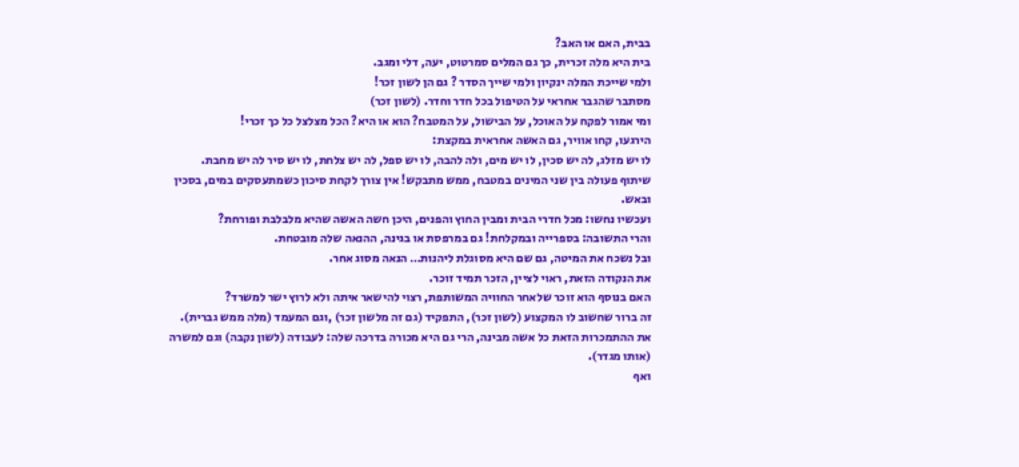בבית, האם או האב?
בית היא מלה זכרית, כך גם המלים סמרטוט, יעה, דלי ומגב.
ולמי שייכת המלה ינקיון ולמי שייך הסדר ? גם הן לשון זכר!
מסתבר שהגבר אחראי על הטיפול בכל חדר וחדר. (לשון זכר)
ומי אמור לפקח על האוכל, על הבישול, על המטבח? הוא או היא? הכל מצלצל כל כך זכרי!
הירגעו, קחו אוויר, גם האשה אחראית במקצת:
לו יש מזלג, לה יש סכין, לו יש מים, ולה להבה, לו יש ספל, לה יש צלחת, לו יש סיר לה יש מחבת.
שיתוף פעולה בין שני המינים במטבח, ממש מתבקש! אין צורך לקחת סיכון כשמתעסקים במים, בסכין ובאש.
ועכשיו נחשו: מכל חדרי הבית ומבין החוץ והפנים, היכן חשה האשה שהיא מלבלבת ופורחת?
והרי התשובה: בספרייה ובמקלחת! גם במרפסת או בגינה, ההנאה שלה מובטחת.
ובל נשכח את המיטה, גם שם היא מסוגלת ליהנות… הנאה מסוג אחר.
את הנקודה הזאת, ראוי לציין, הזכר תמיד זוכר.
האם בנוסף הוא זוכר שלאחר החוויה המשותפת, רצוי להישאר איתה ולא לרוץ ישר למשרד?
זה ברור שחשוב לו המקצוע (לשון זכר), התפקיד (גם זה מלשון זכר) ,וגם המעמד (מלה ממש גברית).
את ההתמכרות הזאת כל אשה מבינה, הרי גם היא מכורה בדרכה שלה: לעבודה (לשון נקבה) וגם למשרה (אותו מגדר).
ואף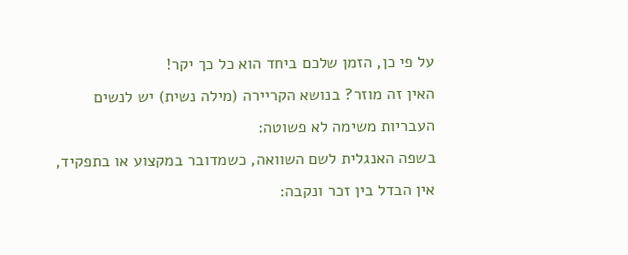על פי כן, הזמן שלכם ביחד הוא כל כך יקר!
האין זה מוזר? בנושא הקריירה (מילה נשית) יש לנשים העבריות משימה לא פשוטה:
בשפה האנגלית לשם השוואה, כשמדובר במקצוע או בתפקיד, אין הבדל בין זכר ונקבה: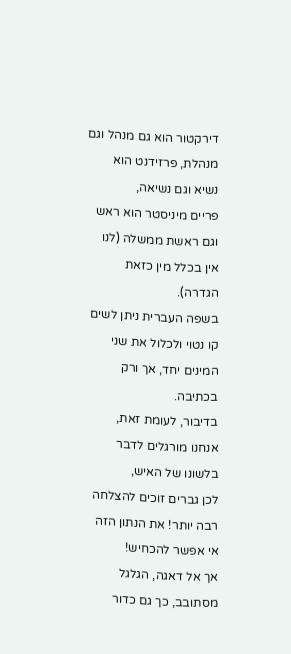דירקטור הוא גם מנהל וגם מנהלת, פרזידנט הוא נשיא וגם נשיאה,
פריים מיניסטר הוא ראש וגם ראשת ממשלה (לנו אין בכלל מין כזאת הגדרה).
בשפה העברית ניתן לשים קו נטוי ולכלול את שני המינים יחד, אך ורק בכתיבה.
בדיבור, לעומת זאת, אנחנו מורגלים לדבר בלשונו של האיש,
לכן גברים זוכים להצלחה רבה יותר! את הנתון הזה אי אפשר להכחיש!
אך אל דאגה, הגלגל מסתובב, כך גם כדור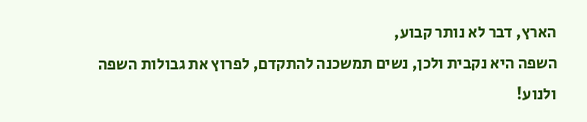הארץ, דבר לא נותר קבוע,
השפה היא נקבית ולכן, נשים תמשכנה להתקדם, לפרוץ את גבולות השפה ולנוע!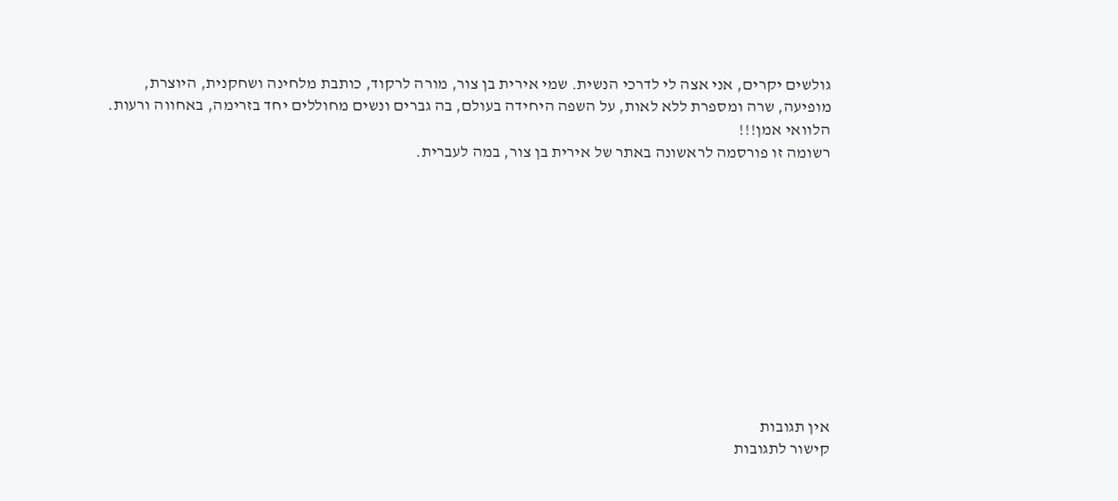גולשים יקרים, אני אצה לי לדרכי הנשית. שמי אירית בן צור, מורה לרקוד, כותבת מלחינה ושחקנית, היוצרת, מופיעה, שרה ומספרת ללא לאות, על השפה היחידה בעולם, בה גברים ונשים מחוללים יחד בזרימה, באחווה ורעות.
הלוואי אמן!!!
רשומה זו פורסמה לראשונה באתר של אירית בן צור, במה לעברית.











אין תגובות
קישור לתגובות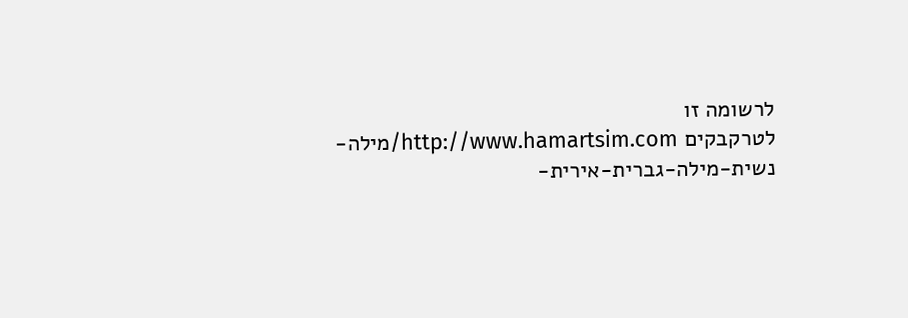לרשומה זו
לטרקבקים http://www.hamartsim.com/מילה-נשית-מילה-גברית-אירית-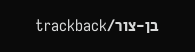בן-צור/trackback